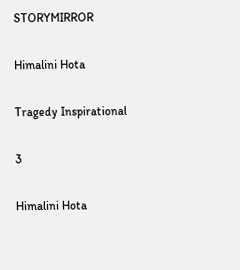STORYMIRROR

Himalini Hota

Tragedy Inspirational

3

Himalini Hota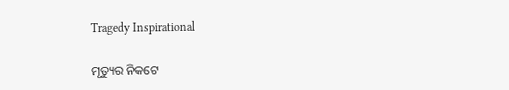Tragedy Inspirational

ମୃତ୍ୟୁର ନିକଟେ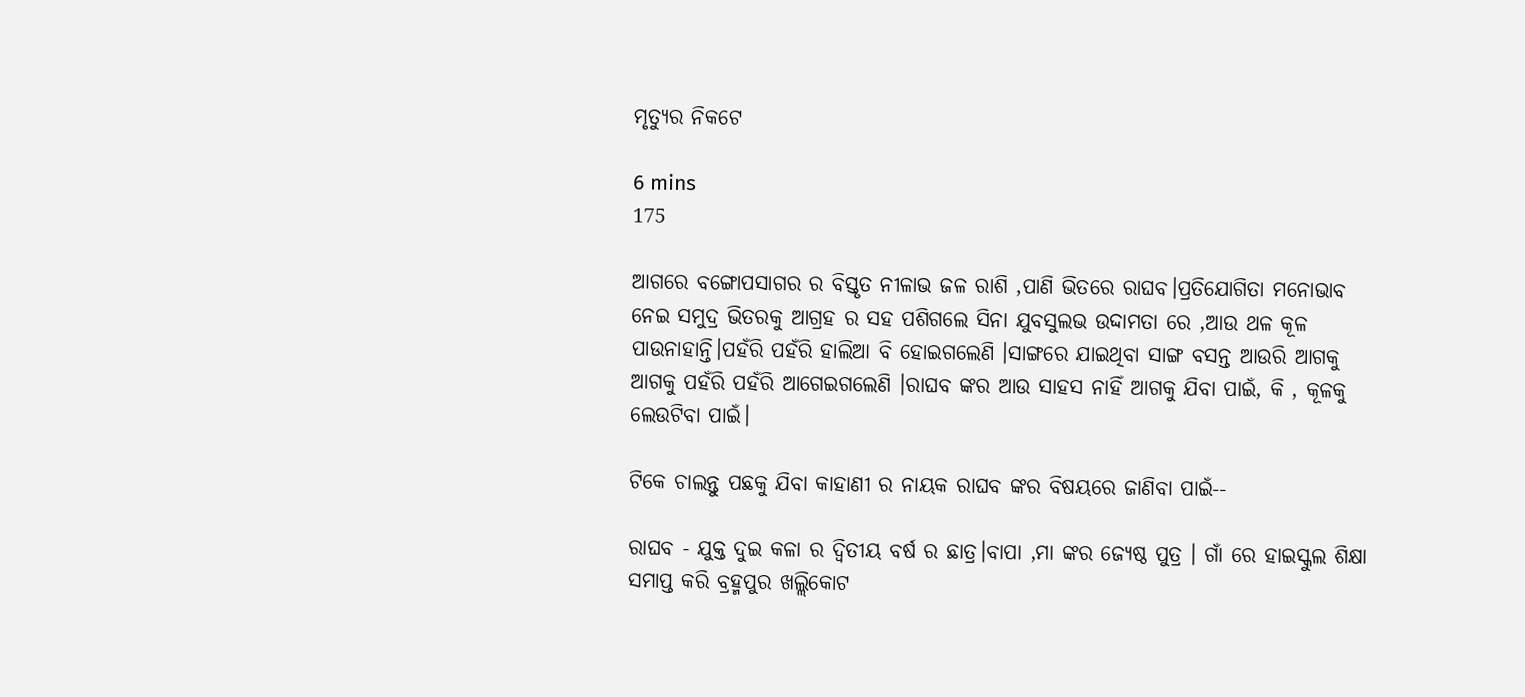ମୃତ୍ୟୁର ନିକଟେ

6 mins
175

ଆଗରେ ବଙ୍ଗୋପସାଗର ର ବିସ୍ତୃତ ନୀଳାଭ ଜଳ ରାଶି ,ପାଣି ଭିତରେ ରାଘବ।ପ୍ରତିଯୋଗିତା ମନୋଭାବ ନେଇ ସମୁଦ୍ର ଭିତରକୁ ଆଗ୍ରହ ର ସହ ପଶିଗଲେ ସିନା ଯୁବସୁଲଭ ଉଦ୍ଦାମତା ରେ ,ଆଉ ଥଳ କୂଳ ପାଉନାହାନ୍ତି।ପହଁରି ପହଁରି ହାଲିଆ ବି ହୋଇଗଲେଣି ।ସାଙ୍ଗରେ ଯାଇଥିବା ସାଙ୍ଗ ବସନ୍ତ ଆଉରି ଆଗକୁ ଆଗକୁ ପହଁରି ପହଁରି ଆଗେଇଗଲେଣି ।ରାଘବ ଙ୍କର ଆଉ ସାହସ ନାହିଁ ଆଗକୁ ଯିବା ପାଇଁ, କି , କୂଳକୁ ଲେଉଟିବା ପାଇଁ।

ଟିକେ ଚାଲନ୍ତୁ ପଛକୁ ଯିବା କାହାଣୀ ର ନାୟକ ରାଘବ ଙ୍କର ବିଷୟରେ ଜାଣିବା ପାଇଁ--

ରାଘବ - ଯୁକ୍ତ ଦୁଇ କଳା ର ଦ୍ୱିତୀୟ ବର୍ଷ ର ଛାତ୍ର।ବାପା ,ମା ଙ୍କର ଜ୍ୟେଷ୍ଠ ପୁତ୍ର । ଗାଁ ରେ ହାଇସ୍କୁଲ ଶିକ୍ଷା ସମାପ୍ତ କରି ବ୍ରହ୍ମପୁର ଖଲ୍ଲିକୋଟ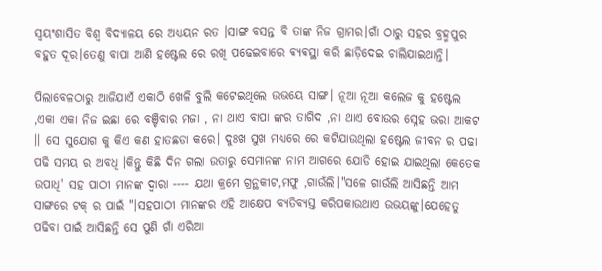ସ୍ବୟଂଶାସିତ ବିଶ୍ୱ ବିଦ୍ୟାଳୟ ରେ ଅଧ୍ୟୟନ ରତ ।ସାଙ୍ଗ ବସନ୍ତ ବି ତାଙ୍କ ନିଜ ଗ୍ରାମର।ଗାଁ ଠାରୁ ସହର ବ୍ରହ୍ମପୁର ବହୁତ ଦୂର।ତେଣୁ ବାପା ଆଣି ହଷ୍ଟେଲ ରେ ରଖି ପଢେଇବାରେ ଵ୍ୟଵସ୍ଥା କରି ଛାଡ଼ିଦେଇ ଚାଲିଯାଇଥାନ୍ତି।

ପିଲାବେଳଠାରୁ ଆଜିଯାଏଁ ଏକାଠି ଖେଳି ବୁଲି କଟେଇଥିଲେ ଉଭୟେ ସାଙ୍ଗ। ନୂଆ ନୂଆ କଲେଜ କୁ ହଷ୍ଟେଲ ,ଏକା ଏକା ନିଜ ଇଛା ରେ ବଞ୍ଚିବାର ମଜା , ନା ଥାଏ ବାପା ଙ୍କର ତାଗିଦ ,ନା ଥାଏ ବୋଉର ସ୍ନେହ ଭରା ଆକଟ ।। ସେ ସୁଯୋଗ କୁ କିଏ କଣ ହାତଛଡା କରେ। ଦୁଃଖ ସୁଖ ମଧ୍ୟରେ ରେ କଟିଯାଉଥିଲା ହଷ୍ଟେଲ ଜୀବନ ର ପଢା ପଢି ସମୟ ର ଅବଧି ।କିନ୍ତୁ କିଛି ଦିନ ଗଲା ଉତାରୁ ସେମାନଙ୍କ ନାମ ଆଗରେ ଯୋଡି ହୋଇ ଯାଇଥିଲା କେତେକ ଉପାଧି' ସହ ପାଠୀ ମାନଙ୍କ ଦ୍ୱାରା ---- ଯଥା କ୍ରମେ ଗ୍ରନ୍ଥକୀଟ,ମଫୁ ,ଗାଉଁଲି।"ସଳେ ଗାଉଁଲି ଆସିଛନ୍ତି ଆମ ସାଙ୍ଗରେ ଟକ୍ ର ପାଇଁ "।ସହପାଠୀ ମାନଙ୍କର ଏହି ଆକ୍ଷେପ ବ୍ୟତିବ୍ୟସ୍ତ କରିପକାଉଥାଏ ଉଭୟଙ୍କୁ।ଯେହେତୁ ପଢିବା ପାଇଁ ଆସିଛନ୍ତି ସେ ପୁଣି ଗାଁ ଏରିଆ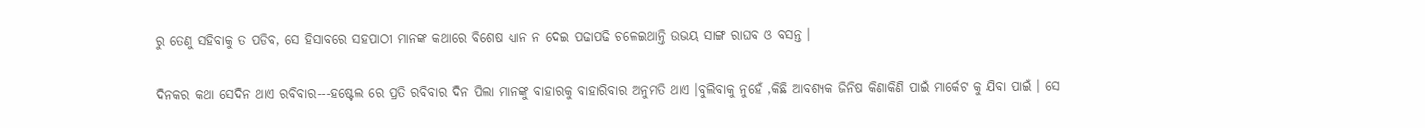ରୁ ତେଣୁ ସହିବାକୁ ତ ପଡିବ, ସେ ହିସାବରେ ସହପାଠୀ ମାନଙ୍କ କଥାରେ ବିଶେଷ ଧ୍ୟାନ ନ ଦେଇ ପଢାପଢି ଚଳେଇଥାନ୍ତି ଉଭୟ ସାଙ୍ଗ ରାଘବ ଓ ବସନ୍ତ ।

ଦିନକର କଥା ସେଦିନ ଥାଏ ରବିବାର---ହଷ୍ଟେଲ ରେ ପ୍ରତି ରବିବାର ଦିନ ପିଲା ମାନଙ୍କୁ ବାହାରକୁ ବାହାରିବାର ଅନୁମତି ଥାଏ ।ବୁଲିବାକୁ ନୁହେଁ ,କିଛି ଆବଶ୍ୟକ ଜିନିଷ କିଣାକିଣି ପାଇଁ ମାର୍କେଟ କୁ ଯିବା ପାଇଁ । ସେ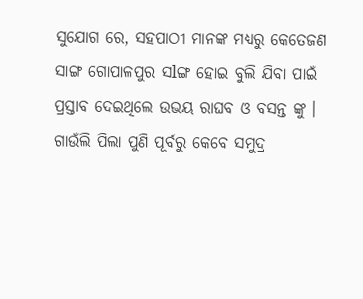ସୁଯୋଗ ରେ, ସହପାଠୀ ମାନଙ୍କ ମଧ୍ୟରୁ କେତେଜଣ ସାଙ୍ଗ ଗୋପାଳପୁର ସlଙ୍ଗ ହୋଇ ବୁଲି ଯିବା ପାଇଁ ପ୍ରସ୍ତାବ ଦେଇଥିଲେ ଉଭୟ ରାଘବ ଓ ବସନ୍ତ ଙ୍କୁ । ଗାଉଁଲି ପିଲା ପୁଣି ପୂର୍ବରୁ କେବେ ସମୁଦ୍ର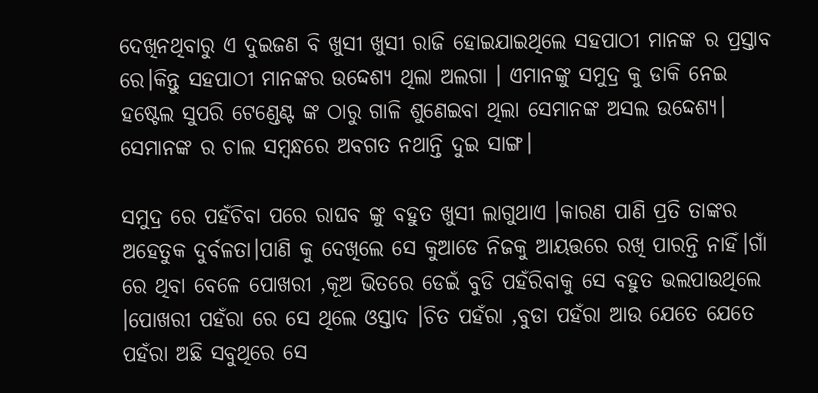ଦେଖିନଥିବାରୁ ଏ ଦୁଇଜଣ ବି ଖୁସୀ ଖୁସୀ ରାଜି ହୋଇଯାଇଥିଲେ ସହପାଠୀ ମାନଙ୍କ ର ପ୍ରସ୍ତାବ ରେ।କିନ୍ତୁ ସହପାଠୀ ମାନଙ୍କର ଉଦ୍ଦେଶ୍ୟ ଥିଲା ଅଲଗା । ଏମାନଙ୍କୁ ସମୁଦ୍ର କୁ ଡାକି ନେଇ ହଷ୍ଟେଲ ସୁପରି ଟେଣ୍ଡେଣ୍ଟ ଙ୍କ ଠାରୁ ଗାଳି ଶୁଣେଇବା ଥିଲା ସେମାନଙ୍କ ଅସଲ ଉଦ୍ଦେଶ୍ୟ। ସେମାନଙ୍କ ର ଚାଲ ସମ୍ବନ୍ଧରେ ଅବଗତ ନଥାନ୍ତି ଦୁଇ ସାଙ୍ଗ।

ସମୁଦ୍ର ରେ ପହଁଚିବା ପରେ ରାଘବ ଙ୍କୁ ବହୁତ ଖୁସୀ ଲାଗୁଥାଏ ।କାରଣ ପାଣି ପ୍ରତି ତାଙ୍କର ଅହେତୁକ ଦୁର୍ବଳତା।ପାଣି କୁ ଦେଖିଲେ ସେ କୁଆଡେ ନିଜକୁ ଆୟତ୍ତରେ ରଖି ପାରନ୍ତି ନାହିଁ।ଗାଁ ରେ ଥିବା ବେଳେ ପୋଖରୀ ,କୂଅ ଭିତରେ ଡେଇଁ ବୁଡି ପହଁରିବାକୁ ସେ ବହୁତ ଭଲପାଉଥିଲେ ।ପୋଖରୀ ପହଁରା ରେ ସେ ଥିଲେ ଓସ୍ତାଦ ।ଚିତ ପହଁରା ,ବୁଡା ପହଁରା ଆଉ ଯେତେ ଯେତେ ପହଁରା ଅଛି ସବୁଥିରେ ସେ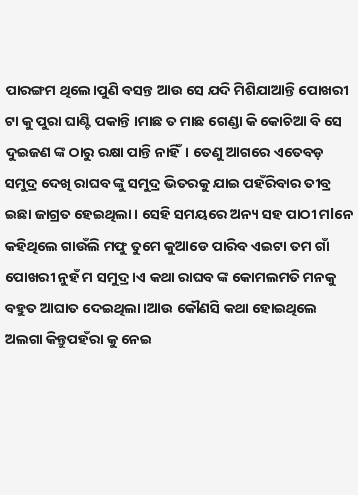ପାରଙ୍ଗମ ଥିଲେ।ପୁଣି ବସନ୍ତ ଆଉ ସେ ଯଦି ମିଶିଯାଆନ୍ତି ପୋଖରୀ ଟା କୁ ପୁରା ଘାଣ୍ଟି ପକାନ୍ତି ।ମାଛ ତ ମାଛ ଗେଣ୍ଡା କି କୋଚିଆ ବି ସେ ଦୁଇଜଣ ଙ୍କ ଠାରୁ ରକ୍ଷା ପାନ୍ତି ନାହିଁ। ତେଣୁ ଆଗରେ ଏତେବଡ଼ ସମୁଦ୍ର ଦେଖି ରାଘବ ଙ୍କୁ ସମୁଦ୍ର ଭିତରକୁ ଯାଇ ପହଁରିବାର ତୀବ୍ର ଇଛା ଜାଗ୍ରତ ହେଇଥିଲା। ସେହି ସମୟରେ ଅନ୍ୟ ସହ ପାଠୀ ମlନେ କହିଥିଲେ ଗାଉଁଲି ମଫୁ ତୁମେ କୁଆଡେ ପାରିବ ଏଇଟା ତମ ଗାଁ ପୋଖରୀ ନୁହଁ ମ ସମୁଦ୍ର ।ଏ କଥା ରାଘବ ଙ୍କ କୋମଲମତି ମନକୁ ବହୁତ ଆଘାତ ଦେଇଥିଲା।ଆଉ କୌଣସି କଥା ହୋଇଥିଲେ ଅଲଗା କିନ୍ତୁପହଁରା କୁ ନେଇ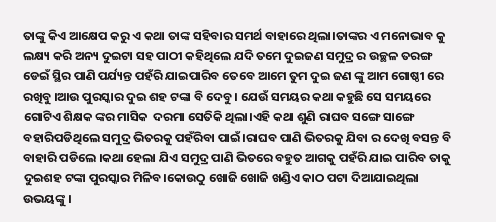ତାଙ୍କୁ କିଏ ଆକ୍ଷେପ କରୁ ଏ କଥା ତାଙ୍କ ସହିବାର ସମର୍ଥ ବାହାରେ ଥିଲା।ତାଙ୍କର ଏ ମନୋଭାବ କୁ ଲକ୍ଷ୍ୟ କରି ଅନ୍ୟ ଦୁଇଟା ସହ ପାଠୀ କହିଥିଲେ ଯଦି ତମେ ଦୁଇଜଣ ସମୁଦ୍ର ର ଉଚ୍ଛଳ ତରଙ୍ଗ ଡେଇଁ ସ୍ଥିର ପାଣି ପର୍ଯ୍ୟନ୍ତ ପହଁରି ଯାଇପାରିବ ତେବେ ଆମେ ତୁମ ଦୁଇ ଜଣ ଙ୍କୁ ଆମ ଗୋଷ୍ଠୀ ରେ ରଖିବୁ ।ଆଉ ପୁରସ୍କାର ଦୁଇ ଶହ ଟଙ୍କା ବି ଦେବୁ । ଯେଉଁ ସମୟର କଥା କହୁଛି ସେ ସମୟରେ ଗୋଟିଏ ଶିକ୍ଷକ ଙ୍କର ମାସିକ  ଦରମା ସେତିକି ଥିଲା।ଏହି କଥା ଶୁଣି ରାଘବ ସଙ୍ଗେ ସାଙ୍ଗେ ବହାରିପଡିଥିଲେ ସମୁଦ୍ର ଭିତରକୁ ପହଁରିବା ପାଇଁ।ରାଘବ ପାଣି ଭିତରକୁ ଯିବା ର ଦେଖି ବସନ୍ତ ବି ବାହାରି ପଡିଲେ ।କଥା ହେଲା ଯିଏ ସମୁଦ୍ର ପାଣି ଭିତରେ ବହୁତ ଆଗକୁ ପହଁରି ଯାଇ ପାରିବ ତାକୁ ଦୁଇଶହ ଟଙ୍କା ପୁରସ୍କାର ମିଳିବ।କୋଉଠୁ ଖୋଜି ଖୋଜି ଖଣ୍ଡିଏ କାଠ ପଟା ଦିଆଯାଇଥିଲା ଉଭୟଙ୍କୁ ।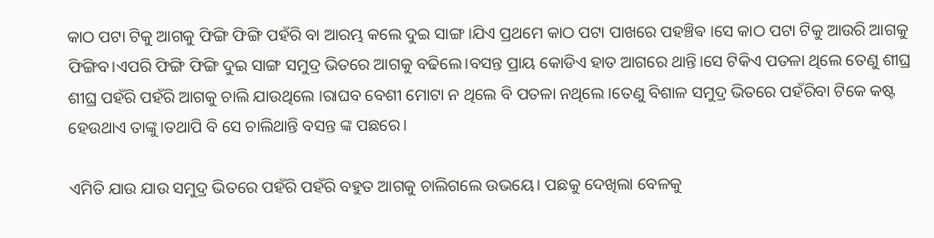କାଠ ପଟା ଟିକୁ ଆଗକୁ ଫିଙ୍ଗି ଫିଙ୍ଗି ପହଁରି ବା ଆରମ୍ଭ କଲେ ଦୁଇ ସାଙ୍ଗ ।ଯିଏ ପ୍ରଥମେ କାଠ ପଟା ପାଖରେ ପହଞ୍ଚିଵ ।ସେ କାଠ ପଟା ଟିକୁ ଆଉରି ଆଗକୁ ଫିଙ୍ଗିବ।ଏପରି ଫିଙ୍ଗି ଫିଙ୍ଗି ଦୁଇ ସାଙ୍ଗ ସମୁଦ୍ର ଭିତରେ ଆଗକୁ ବଢିଲେ।ବସନ୍ତ ପ୍ରାୟ କୋଡିଏ ହାତ ଆଗରେ ଥାନ୍ତି।ସେ ଟିକିଏ ପତଳା ଥିଲେ ତେଣୁ ଶୀଘ୍ର ଶୀଘ୍ର ପହଁରି ପହଁରି ଆଗକୁ ଚାଲି ଯାଉଥିଲେ ।ରାଘବ ବେଶୀ ମୋଟା ନ ଥିଲେ ବି ପତଳା ନଥିଲେ ।ତେଣୁ ବିଶାଳ ସମୁଦ୍ର ଭିତରେ ପହଁରିବା ଟିକେ କଷ୍ଟ ହେଉଥାଏ ତାଙ୍କୁ।ତଥାପି ବି ସେ ଚାଲିଥାନ୍ତି ବସନ୍ତ ଙ୍କ ପଛରେ।

ଏମିତି ଯାଉ ଯାଉ ସମୁଦ୍ର ଭିତରେ ପହଁରି ପହଁରି ବହୁତ ଆଗକୁ ଚାଲିଗଲେ ଉଭୟେ। ପଛକୁ ଦେଖିଲା ବେଳକୁ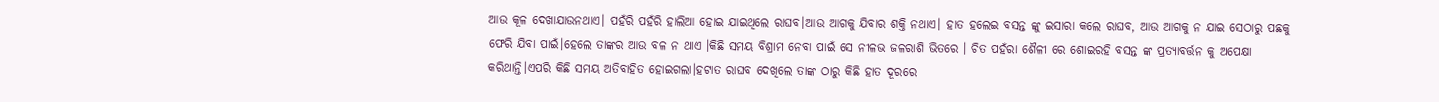ଆଉ କୂଳ ଦେଖାଯାଉନଥାଏ। ପହଁରି ପହଁରି ହାଲିଆ ହୋଇ ଯାଇଥିଲେ ରାଘବ।ଆଉ ଆଗକୁ ଯିବାର ଶକ୍ତି ନଥାଏ। ହାତ ହଲେଇ ବସନ୍ତ ଙ୍କୁ ଇସାରା କଲେ ରାଘବ, ଆଉ ଆଗକୁ ନ ଯାଇ ସେଠାରୁ ପଛକୁ ଫେରି ଯିବା ପାଇଁ।ହେଲେ ତାଙ୍କର ଆଉ ବଳ ନ ଥାଏ ।କିଛି ସମୟ ବିଶ୍ରାମ ନେବା ପାଇଁ ସେ ନୀଳଭ ଜଳରାଶି ଭିତରେ । ଚିତ ପହଁରା ଶୈଳୀ ରେ ଶୋଇରହି ବସନ୍ତ ଙ୍କ ପ୍ରତ୍ୟାବର୍ତ୍ତନ କୁ ଅପେକ୍ଷା କରିଥାନ୍ତି।ଏପରି କିଛି ସମୟ ଅତିବାହିତ ହୋଇଗଲା।ହଟାତ ରାଘବ ଦେଖିଲେ ତାଙ୍କ ଠାରୁ କିଛି ହାତ ଦୂରରେ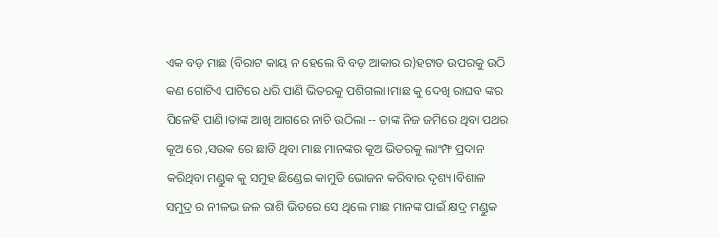ଏକ ବଡ଼ ମାଛ (ବିରାଟ କାୟ ନ ହେଲେ ବି ବଡ଼ ଆକାର ର)ହଟାତ ଉପରକୁ ଉଠି କଣ ଗୋଟିଏ ପାଟିରେ ଧରି ପାଣି ଭିତରକୁ ପଶିଗଲା।ମାଛ କୁ ଦେଖି ରାଘବ ଙ୍କର ପିଳେହି ପାଣି।ତାଙ୍କ ଆଖି ଆଗରେ ନାଚି ଉଠିଲା -- ତାଙ୍କ ନିଜ ଜମିରେ ଥିବା ପଥର କୂଅ ରେ ,ସଉକ ରେ ଛାଡି ଥିବା ମାଛ ମାନଙ୍କର କୂଅ ଭିତରକୁ ଲାଂମ୍ଫ ପ୍ରଦାନ କରିଥିବା ମଣ୍ଡୁକ କୁ ସମୁହ ଛିଣ୍ଡେଇ କାମୁଡି ଭୋଜନ କରିବାର ଦୃଶ୍ୟ।ବିଶାଳ ସମୁଦ୍ର ର ନୀଳଭ ଜଳ ରାଶି ଭିତରେ ସେ ଥିଲେ ମାଛ ମାନଙ୍କ ପାଇଁ କ୍ଷଦ୍ର ମଣ୍ଡୁକ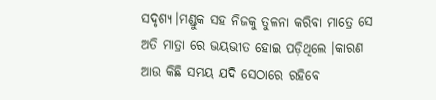ସଦୃଶ୍ୟ।ମଣ୍ଡୁକ ସହ ନିଜକୁ ତୁଳନା କରିବା ମାତ୍ରେ ସେ ଅତି ମାତ୍ରା ରେ ଭୟଭୀତ ହୋଇ ପଡ଼ିଥିଲେ ।କାରଣ ଆଉ କିଛି ସମୟ ଯଦି ସେଠାରେ ରହିବେ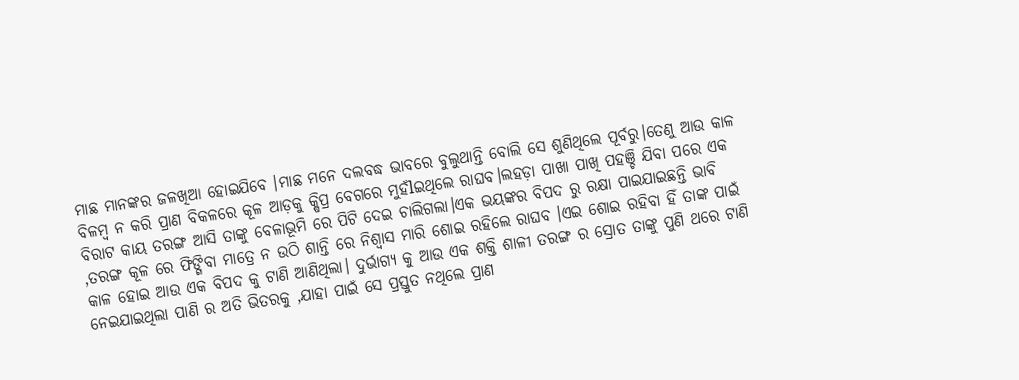ମାଛ ମାନଙ୍କର ଜଳଖିଆ ହୋଇଯିବେ ।ମାଛ ମନେ ଦଲବଦ୍ଧ ଭାବରେ ବୁଲୁଥାନ୍ତି ବୋଲି ସେ ଶୁଣିଥିଲେ ପୂର୍ବରୁ।ତେଣୁ ଆଉ କାଳ ବିଳମ୍ବ ନ କରି ପ୍ରାଣ ବିକଳରେ କୂଳ ଆଡ଼କୁ କ୍ଷିପ୍ର ବେଗରେ ମୁହଁlଇଥିଲେ ରାଘବ।ଲହଡ଼ା ପାଖା ପାଖି ପହଞ୍ଚି ଯିବା ପରେ ଏକ ବିରାଟ କାୟ ତରଙ୍ଗ ଆସି ତାଙ୍କୁ ବେଳାଭୂମି ରେ ପିଟି ଦେଇ ଚାଲିଗଲା।ଏକ ଭୟଙ୍କର ବିପଦ ରୁ ରକ୍ଷା ପାଇଯାଇଛନ୍ତି ଭାବି ,ତରଙ୍ଗ କୂଳ ରେ ଫିଙ୍ଗିବା ମାତ୍ରେ ନ ଉଠି ଶାନ୍ତି ରେ ନିଶ୍ୱାସ ମାରି ଶୋଇ ରହିଲେ ରାଘବ ।ଏଇ ଶୋଇ ରହିବା ହିଁ ତାଙ୍କ ପାଇଁ କାଳ ହୋଇ ଆଉ ଏକ ବିପଦ କୁ ଟାଣି ଆଣିଥିଲା। ଦୁର୍ଭାଗ୍ୟ କୁ ଆଉ ଏକ ଶକ୍ତି ଶାଳୀ ତରଙ୍ଗ ର ସ୍ରୋତ ତାଙ୍କୁ ପୁଣି ଥରେ ଟାଣି ନେଇଯାଇଥିଲା ପାଣି ର ଅତି ଭିତରକୁ ,ଯାହା ପାଇଁ ସେ ପ୍ରସ୍ତୁତ ନଥିଲେ ପ୍ରାଣ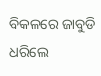ବିକଳରେ ଜାବୁଡି ଧରିଲେ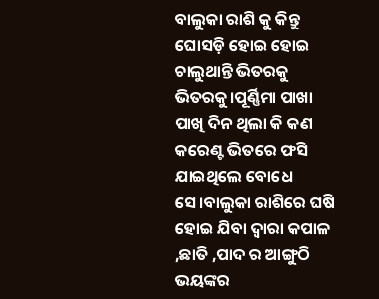ବାଲୁକା ରାଶି କୁ କିନ୍ତୁ ଘୋସଡ଼ି ହୋଇ ହୋଇ ଚାଲୁଥାନ୍ତି ଭିତରକୁ ଭିତରକୁ।ପୂର୍ଣ୍ଣିମା ପାଖା ପାଖି ଦିନ ଥିଲା କି କଣ କରେଣ୍ଟ ଭିତରେ ଫସି ଯାଇଥିଲେ ବୋଧେ ସେ।ବାଲୁକା ରାଶିରେ ଘଷି ହୋଇ ଯିବା ଦ୍ୱାରା କପାଳ ,ଛାତି ,ପାଦ ର ଆଙ୍ଗୁଠି ଭୟଙ୍କର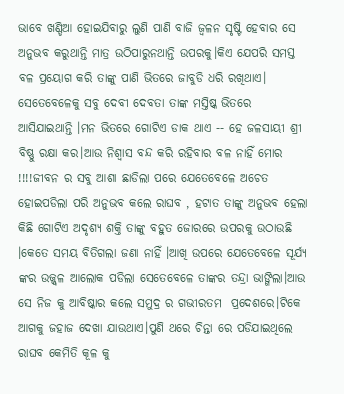ଭାବେ ଖଣ୍ଡିଆ ହୋଇଯିବାରୁ ଲୁଣି ପାଣି ବାଜି ଜ୍ବଳନ ସୃଷ୍ଟି ହେବାର ସେ ଅନୁଭବ କରୁଥାନ୍ତି ମାତ୍ର ଉଠିପାରୁନଥାନ୍ତି ଉପରକୁ।କିଏ ଯେପରି ସମସ୍ତ ବଳ ପ୍ରୟୋଗ କରି ତାଙ୍କୁ ପାଣି ଭିତରେ ଜାବୁଡି ଧରି ରଖିଥାଏ। ସେତେବେଳେକୁ ସବୁ ଦେବୀ ଦେବତା ତାଙ୍କ ମସ୍ତିଷ୍କ ଭିତରେ ଆସିଯାଇଥାନ୍ତି ।ମନ ଭିତରେ ଗୋଟିଏ ଡାକ ଥାଏ -- ହେ ଜଳସାୟୀ ଶ୍ରୀ ବିଷ୍ଣୁ ରକ୍ଷା କର।ଆଉ ନିଶ୍ୱାସ ବନ୍ଦ କରି ରହିବାର ବଳ ନାହିଁ ମୋର !!!!ଜୀବନ ର ସବୁ ଆଶା ଛାଡିଲା ପରେ ଯେତେବେଳେ ଅଚେତ ହୋଇପଡିଲା ପରି ଅନୁଭବ କଲେ ରାଘବ , ହଟାତ ତାଙ୍କୁ ଅନୁଭବ ହେଲା କିଛି ଗୋଟିଏ ଅଦୃଶ୍ୟ ଶକ୍ତି ତାଙ୍କୁ ବହୁତ ଜୋରରେ ଉପରକୁ ଉଠାଉଛି ।କେତେ ସମୟ ବିତିଗଲା ଜଣା ନାହିଁ ।ଆଖି ଉପରେ ଯେତେବେଳେ ସୂର୍ଯ୍ୟ ଙ୍କର ଉଜ୍ଜ୍ୱଳ ଆଲୋକ ପଡିଲା ସେତେବେଳେ ତାଙ୍କର ତନ୍ଦ୍ରା ଭାଙ୍ଗିଲା।ଆଉ ସେ ନିଜ କୁ ଆବିଷ୍କାର କଲେ ସମୁଦ୍ର ର ଗଭୀରତମ  ପ୍ରଦେଶରେ।ଟିକେ ଆଗକୁ ଜହାଜ ଦେଖା ଯାଉଥାଏ।ପୁଣି ଥରେ ଚିନ୍ତା ରେ ପଡିଯାଇଥିଲେ ରାଘବ କେମିତି କୂଳ କୁ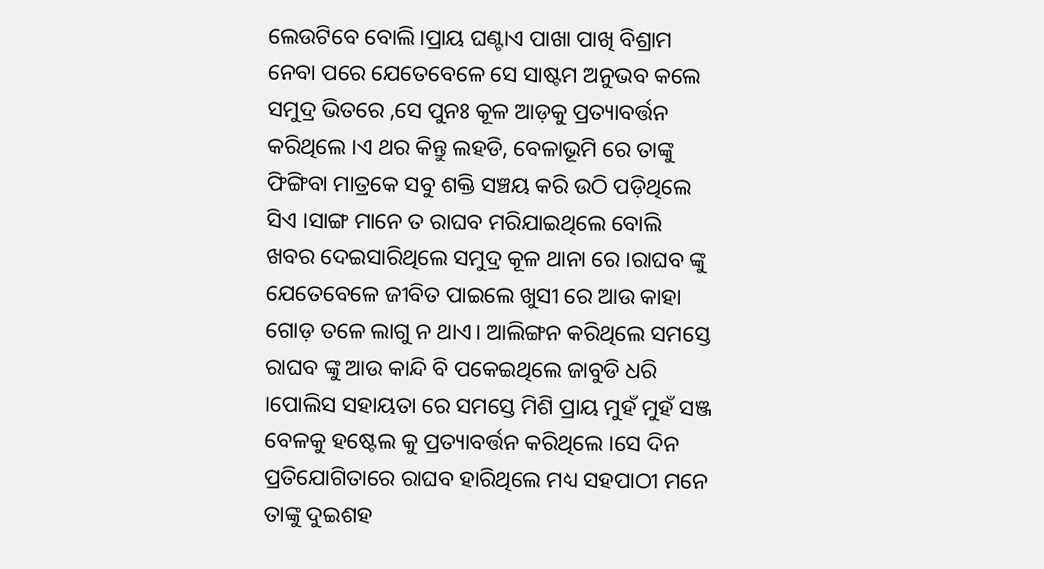ଲେଉଟିବେ ବୋଲି।ପ୍ରାୟ ଘଣ୍ଟାଏ ପାଖା ପାଖି ବିଶ୍ରାମ ନେବା ପରେ ଯେତେବେଳେ ସେ ସାଷ୍ଟମ ଅନୁଭବ କଲେ ସମୁଦ୍ର ଭିତରେ ,ସେ ପୁନଃ କୂଳ ଆଡ଼କୁ ପ୍ରତ୍ୟାବର୍ତ୍ତନ କରିଥିଲେ ।ଏ ଥର କିନ୍ତୁ ଲହଡି, ବେଳାଭୂମି ରେ ତାଙ୍କୁ ଫିଙ୍ଗିବା ମାତ୍ରକେ ସବୁ ଶକ୍ତି ସଞ୍ଚୟ କରି ଉଠି ପଡ଼ିଥିଲେ ସିଏ ।ସାଙ୍ଗ ମାନେ ତ ରାଘବ ମରିଯାଇଥିଲେ ବୋଲି ଖବର ଦେଇସାରିଥିଲେ ସମୁଦ୍ର କୂଳ ଥାନା ରେ ।ରାଘବ ଙ୍କୁ ଯେତେବେଳେ ଜୀବିତ ପାଇଲେ ଖୁସୀ ରେ ଆଉ କାହା ଗୋଡ଼ ତଳେ ଲାଗୁ ନ ଥାଏ। ଆଲିଙ୍ଗନ କରିଥିଲେ ସମସ୍ତେ ରାଘବ ଙ୍କୁ ଆଉ କାନ୍ଦି ବି ପକେଇଥିଲେ ଜାବୁଡି ଧରି ।ପୋଲିସ ସହାୟତା ରେ ସମସ୍ତେ ମିଶି ପ୍ରାୟ ମୁହଁ ମୁହଁ ସଞ୍ଜ ବେଳକୁ ହଷ୍ଟେଲ କୁ ପ୍ରତ୍ୟାବର୍ତ୍ତନ କରିଥିଲେ ।ସେ ଦିନ ପ୍ରତିଯୋଗିତାରେ ରାଘବ ହାରିଥିଲେ ମଧ୍ୟ ସହପାଠୀ ମନେ ତାଙ୍କୁ ଦୁଇଶହ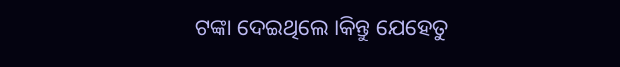ଟଙ୍କା ଦେଇଥିଲେ ।କିନ୍ତୁ ଯେହେତୁ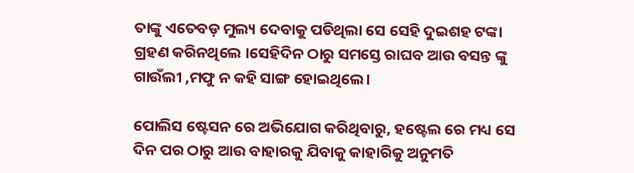ତାଙ୍କୁ ଏତେବଡ଼ ମୁଲ୍ୟ ଦେବାକୁ ପଡିଥିଲା ସେ ସେହି ଦୁଇଶହ ଟଙ୍କା ଗ୍ରହଣ କରିନଥିଲେ ।ସେହିଦିନ ଠାରୁ ସମସ୍ତେ ରାଘବ ଆଉ ବସନ୍ତ ଙ୍କୁ ଗାଉଁଲୀ ,ମଫୁ ନ କହି ସାଙ୍ଗ ହୋଇଥିଲେ।

ପୋଲିସ ଷ୍ଟେସନ ରେ ଅଭିଯୋଗ କରିଥିବାରୁ, ହଷ୍ଟେଲ ରେ ମଧ୍ୟ ସେ ଦିନ ପର ଠାରୁ ଆଉ ବାହାରକୁ ଯିବାକୁ କାହାରିକୁ ଅନୁମତି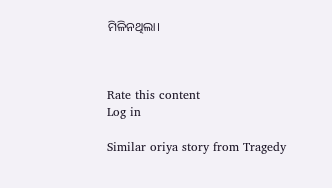ମିଳିନଥିଲା।



Rate this content
Log in

Similar oriya story from Tragedy